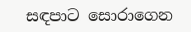සඳපාට සොරාගෙන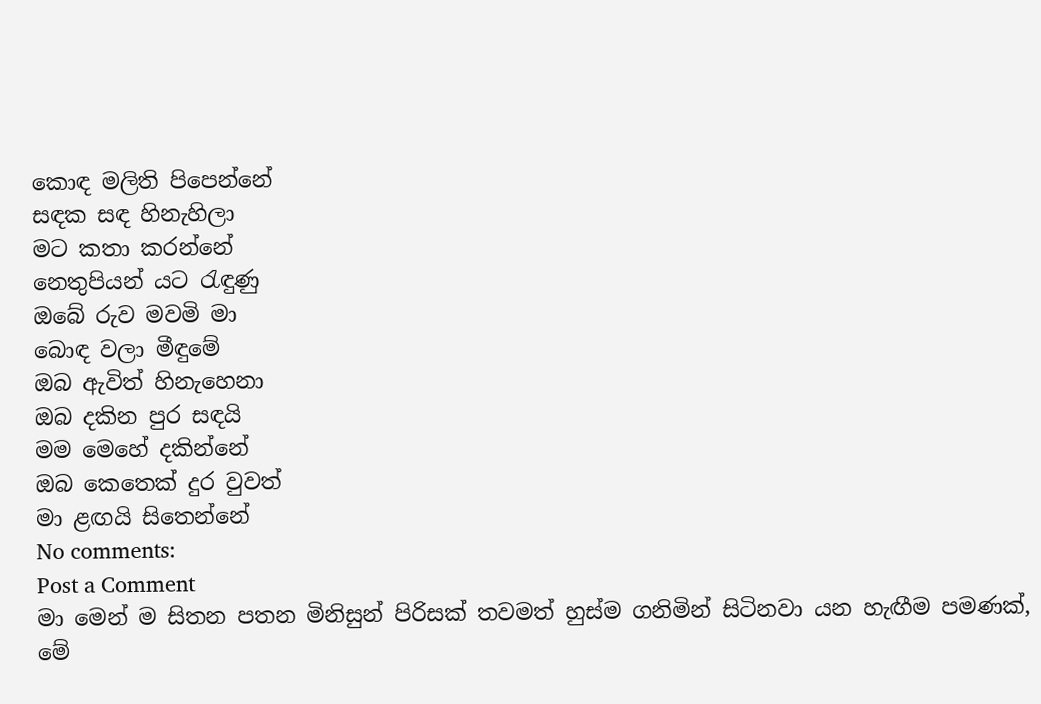කොඳ මලිති පිපෙන්නේ
සඳක සඳ හිනැහිලා
මට කතා කරන්නේ
නෙතුපියන් යට රැඳුණු
ඔබේ රුව මවමි මා
බොඳ වලා මීඳුමේ
ඔබ ඇවිත් හිනැහෙනා
ඔබ දකින පුර සඳයි
මම මෙහේ දකින්නේ
ඔබ කෙතෙක් දුර වුවත්
මා ළඟයි සිතෙන්නේ
No comments:
Post a Comment
මා මෙන් ම සිතන පතන මිනිසුන් පිරිසක් තවමත් හුස්ම ගනිමින් සිටිනවා යන හැඟීම පමණක්, මේ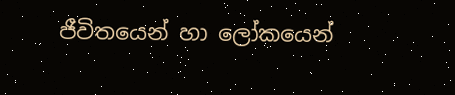ජීවිතයෙන් හා ලෝකයෙන්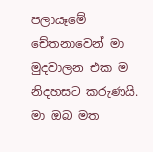පලායෑමේ චේතනාවෙන් මා මුදවාලන එක ම නිදහසට කරුණයි. මා ඔබ මත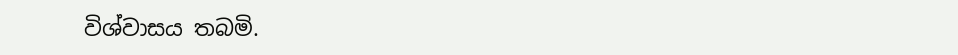විශ්වාසය තබමි.